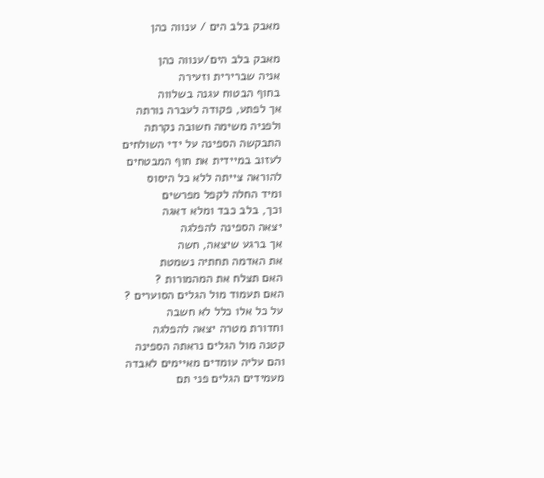מאבק בלב הים / ענווה כהן

מאבק בלב הים/ענווה כהן
אניה שברירית וזעירה
בחוף הבטוח עגנה בשלווה
אך לפתע, פקודה לעברה נורתה
ולפניה משימה חשובה נקרתה
התבקשה הספינה על ידי השולחים
לעזוב במיידית את חוף המבטחים
להוראה צייתה ללא כל היסוס
ומיד החלה לקפל מפרשים
וכך, בלב כבד ומלא דאגה
יצאה הספינה להפלגה
אך ברגע שיצאה, חשה
את האדמה תחתיה נשמטת
האם תצלח את המהמורות ?
האם תעמוד מול הגלים הסוערים ?
על כל אלו כלל לא חשבה
וחדורת מטרה יצאה להפלגה
קטנה מול הגלים נראתה הספינה
והם עליה עומדים מאיימים לאבדה
מעמידים הגלים פני תם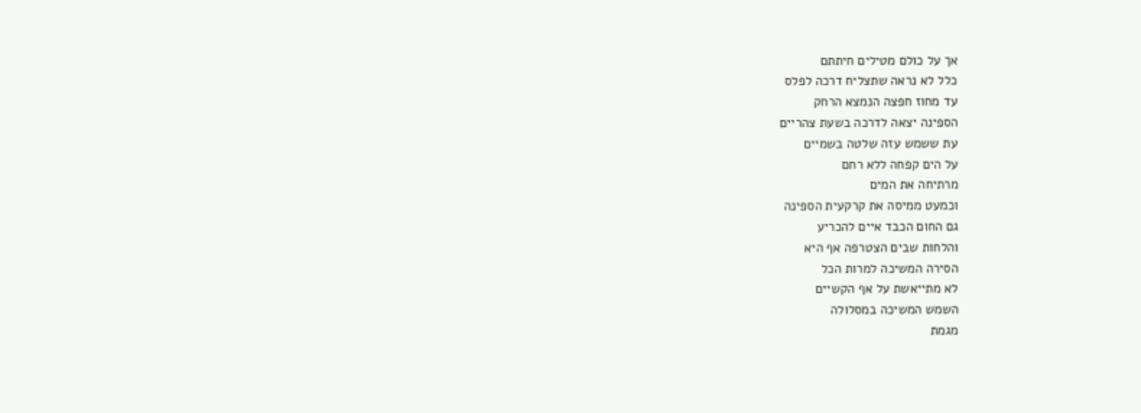אך על כולם מטילים חיתתם
כלל לא נראה שתצליח דרכה לפלס
עד מחוז חפצה הנמצא הרחק
הספינה יצאה לדרכה בשעת צהריים
עת ששמש עזה שלטה בשמיים
על הים קפחה ללא רחם
מרתיחה את המים
וכמעט ממיסה את קרקעית הספינה
גם החום הכבד איים להכריע
והלחות שבים הצטרפה אף היא
הסירה המשיכה למרות הכל
לא מתייאשת על אף הקשיים
השמש המשיכה במסלולה
מגמת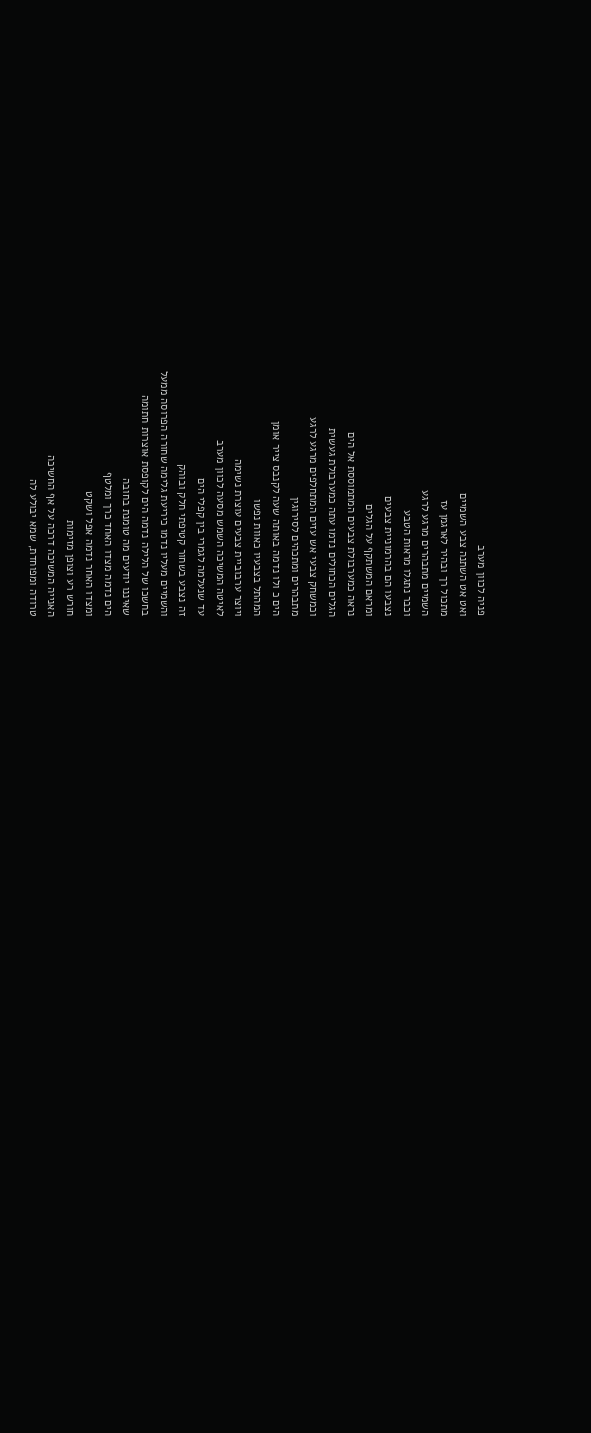פניה לכוון מערב
ואט אט השתנה צבע השמיים
מתכול רך ובהיר לארגמן עז
השמיים מתבהרים מרגע לרגע
וכבר נתגלו מראות הטבע
נצבעו הם בהרמוניית צבעים
ומראם המשתקף על הגלים
נראה כמערבולת צבעים המתמוססת אל הים
הגלים הכחולים נדמו עתה כמערבולת געשית
וכמשחק צבעי אש עזים המתחלפים מרגע לרגע
מתבהרים ומתכהים לסירוגין
הים כ ולו נדמה באותה שעה לקנבס צייר אומן
המהתל בצבעיו כאוות נפשו
ויוצר ערבוביית צבעים עוצרת נשימה
לאיטה המשיכה השמש מסעה לכוון מערב
עד שנעלמה לגמרי בין קפלי הים
זה נצבע בשחור קטיפתי חלק ובוהק
והשמיים מעליו נדמו כיריעת גלימה שחורה הפרוסה ממעל
בחשכו של הלילה נדמה הים לקופסת אוצרות חתומה
שאיננו יודעים מה טומנת בחובה
הים נדמה מצדו האחד כרך ומלטף
ומצדו האחר נדמה אפל ושקט
חורש רע וצופן מזימות
האנייה המשיכה דרכה על אף החשיכה
טרודה ומפוחדת, שמא יבולע לה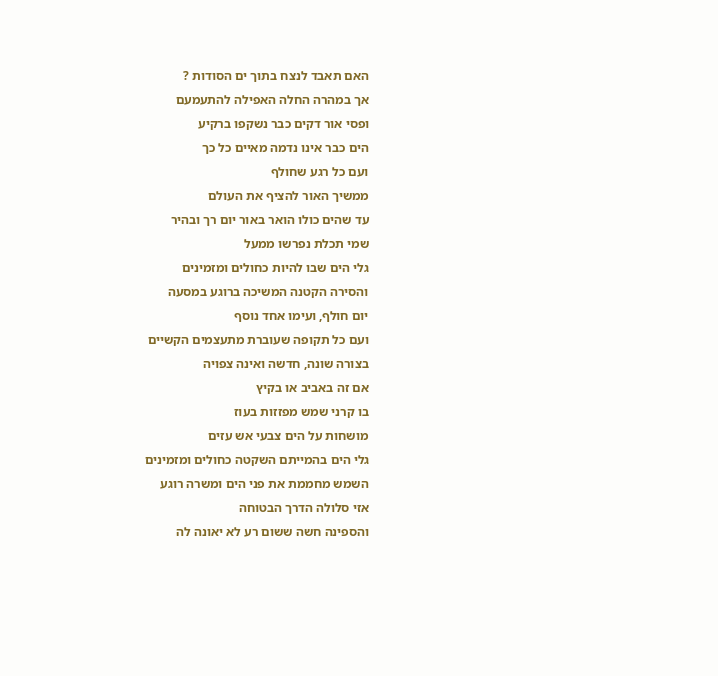האם תאבד לנצח בתוך ים הסודות ?
אך במהרה החלה האפילה להתעמעם
ופסי אור דקים כבר נשקפו ברקיע
הים כבר אינו נדמה מאיים כל כך
ועם כל רגע שחולף
ממשיך האור להציף את העולם
עד שהים כולו הואר באור יום רך ובהיר
שמי תכלת נפרשו ממעל
גלי הים שבו להיות כחולים ומזמינים
והסירה הקטנה המשיכה ברוגע במסעה
יום חולף, ועימו אחד נוסף
ועם כל תקופה שעוברת מתעצמים הקשיים
בצורה שונה, חדשה ואינה צפויה
אם זה באביב או בקיץ
בו קרני שמש מפזזות בעוז
מושחות על הים צבעי אש עזים
גלי הים בהמייתם השקטה כחולים ומזמינים
השמש מחממת את פני הים ומשרה רוגע
אזי סלולה הדרך הבטוחה
והספינה חשה ששום רע לא יאונה לה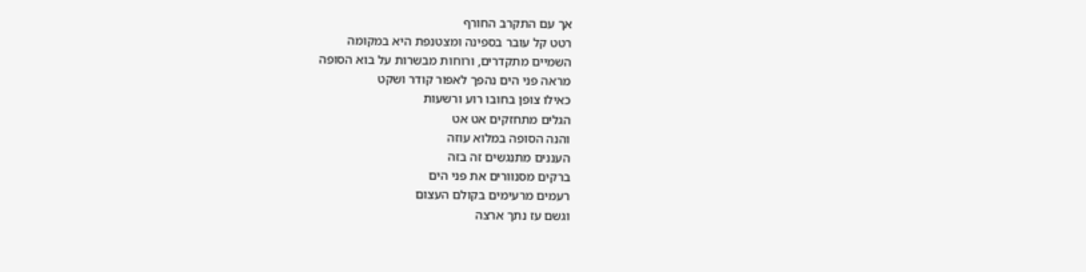אך עם התקרב החורף
רטט קל עובר בספינה ומצטנפת היא במקומה
השמיים מתקדרים, ורוחות מבשרות על בוא הסופה
מראה פני הים נהפך לאפור קודר ושקט
כאילו צופן בחובו רוע ורשעות
הגלים מתחזקים אט אט
והנה הסופה במלוא עוזה
העננים מתנגשים זה בזה
ברקים מסנוורים את פני הים
רעמים מרעימים בקולם העצום
וגשם עז נתך ארצה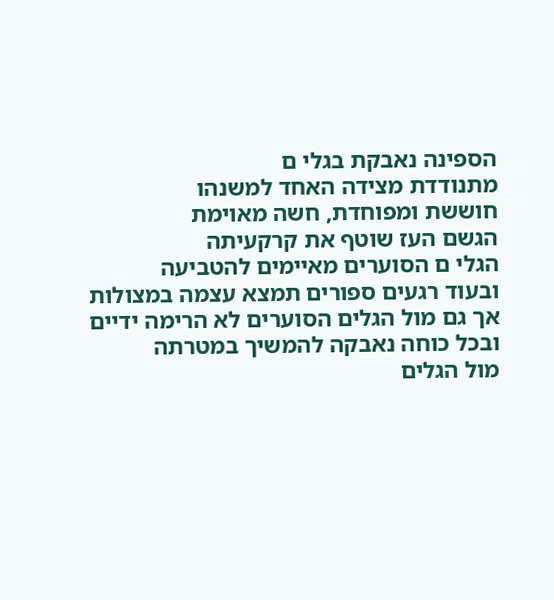הספינה נאבקת בגלי ם
מתנודדת מצידה האחד למשנהו
חוששת ומפוחדת, חשה מאוימת
הגשם העז שוטף את קרקעיתה
הגלי ם הסוערים מאיימים להטביעה
ובעוד רגעים ספורים תמצא עצמה במצולות
אך גם מול הגלים הסוערים לא הרימה ידיים
ובכל כוחה נאבקה להמשיך במטרתה
מול הגלים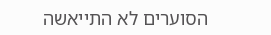הסוערים לא התייאשה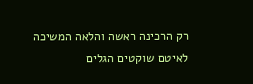רק הרכינה ראשה והלאה המשיכה
לאיטם שוקטים הגלים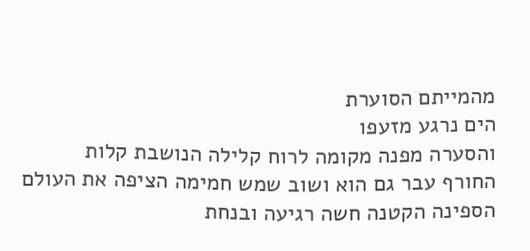מהמייתם הסוערת
הים נרגע מזעפו
והסערה מפנה מקומה לרוח קלילה הנושבת קלות
החורף עבר גם הוא ושוב שמש חמימה הציפה את העולם
הספינה הקטנה חשה רגיעה ובנחת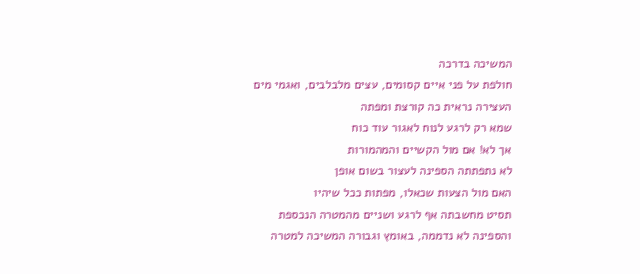המשיכה בדרכה
חולפת על פני איים קסומים, עצים מלבלבים, ואגמי מים
העצירה נראית כה קורצת ומפתה
שמא רק לרגע לנוח לאגור עוד כוח
אך לא! אם מול הקשיים והמהמורות
לא נתפתתה הספינה לעצור בשום אופן
האם מול הצעות שכאלו, מפתות ככל שיהיו
תסיט מחשבתה אף לרגע ושניים מהמטרה הנכספת
והספינה לא נדממה, באומץ וגבורה המשיכה למטרה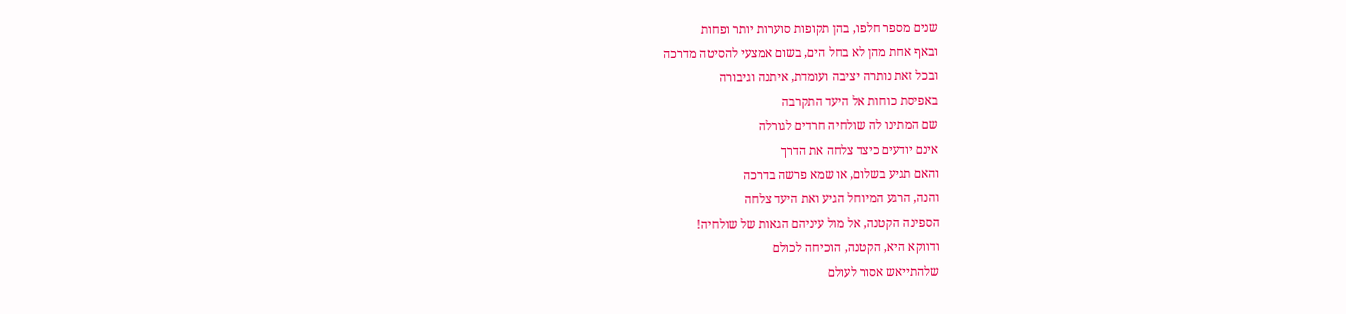שנים מספר חלפו, בהן תקופות סוערות יותר ופחות
ובאף אחת מהן לא בחל הים, בשום אמצעי להסיטה מדרכה
ובכל זאת נותרה יציבה ועומדת, איתנה וגיבורה
באפיסת כוחות אל היעד התקרבה
שם המתינו לה שולחיה חרדים לגורלה
אינם יודעים כיצד צלחה את הדרך
והאם תגיע בשלום, או שמא פרשה בדרכה
והנה, הרגע המיוחל הגיע ואת היעד צלחה
הספינה הקטנה, אל מול עיניהם הגאות של שולחיה!
ודווקא היא, הקטנה, הוכיחה לכולם
שלהתייאש אסור לעולם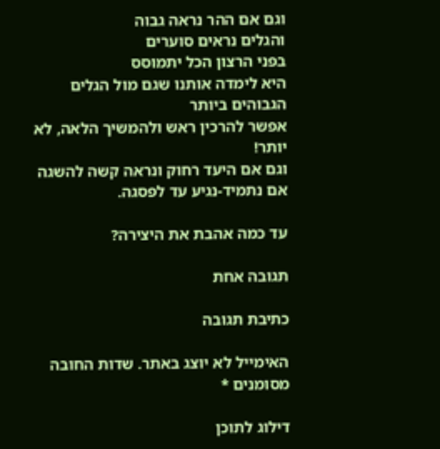וגם אם ההר נראה גבוה
והגלים נראים סוערים
בפני הרצון הכל יתמוסס
היא לימדה אותנו שגם מול הגלים הגבוהים ביותר
אפשר להרכין ראש ולהמשיך הלאה, לא יותר!
וגם אם היעד רחוק ונראה קשה להשגה
אם נתמיד-נגיע עד לפסגה.

עד כמה אהבת את היצירה?

תגובה אחת

כתיבת תגובה

האימייל לא יוצג באתר. שדות החובה מסומנים *

דילוג לתוכן